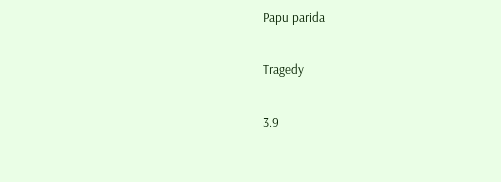Papu parida

Tragedy

3.9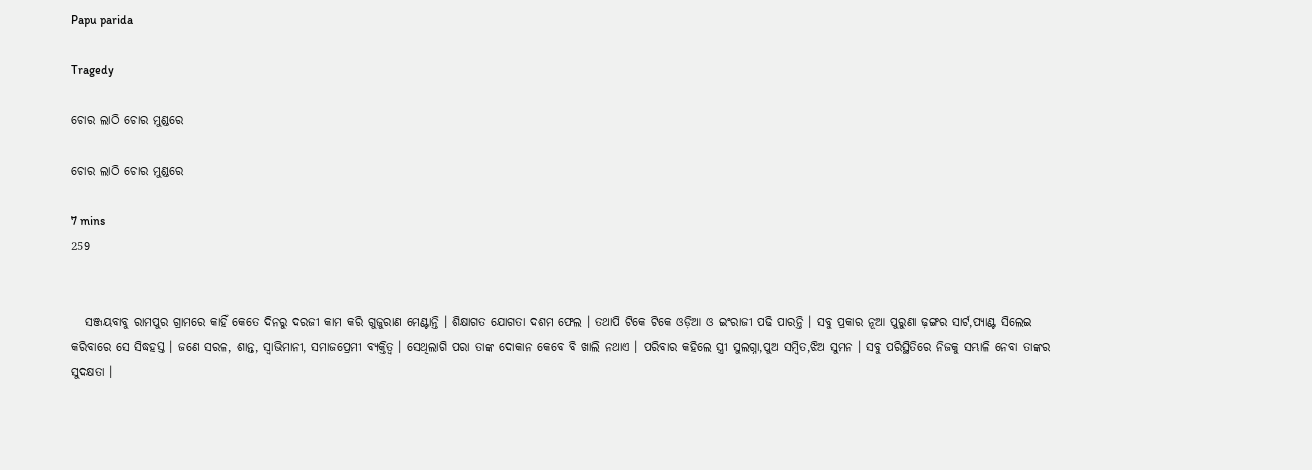Papu parida

Tragedy

ଚୋର ଲାଠି ଚୋର ମୁଣ୍ଡରେ

ଚୋର ଲାଠି ଚୋର ମୁଣ୍ଡରେ

7 mins
259


   ସଞ୍ଜୟବାବୁ ରାମପୁର ଗ୍ରାମରେ କାହିଁ କେତେ ଦିନରୁ ଦରଜୀ କାମ କରି ଗୁଜୁରାଣ ମେଣ୍ଟାନ୍ତି । ଶିକ୍ଷାଗତ ଯୋଗତା ଦଶମ ଫେଲ । ତଥାପି ଟିକେ ଟିକେ ଓଡ଼ିଆ ଓ ଇଂରାଜୀ ପଢି ପାରନ୍ତି । ସବୁ ପ୍ରକାର ନୂଆ ପୁରୁଣା ଢ଼ଙ୍ଗର ସାର୍ଟ,ପ୍ୟାଣ୍ଟ ସିଲେଇ କରିବାରେ ସେ ସିଦ୍ଧହସ୍ତ । ଜଣେ ସରଳ, ଶାନ୍ତ, ସ୍ୱାଭିମାନୀ, ସମାଜପ୍ରେମୀ ବ୍ୟକ୍ତିତ୍ୱ । ସେଥିଲାଗି ପରା ତାଙ୍କ ଦୋକାନ କେବେ ବି ଖାଲି ନଥାଏ । ପରିବାର କହିଲେ ସ୍ତ୍ରୀ ସୁଲଗ୍ନା,ପୁଅ ସମ୍ବିତ,ଝିଅ ସୁମନ । ସବୁ ପରିସ୍ଥିତିରେ ନିଜକୁ ସମ୍ଭାଳି ନେବା ତାଙ୍କର ସୁଦକ୍ଷତା ।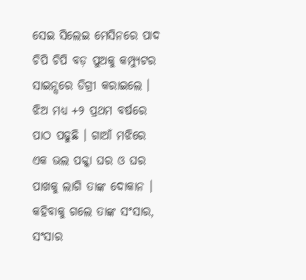ସେଇ ସିଲେଇ ମେସିନରେ ପାଦ ଚିପି ଚିପି ବଡ଼ ପୁଅକୁ କମ୍ପ୍ୟୁଟର ସାଇନ୍ସରେ ଡିଗ୍ରୀ କରାଇଲେ । ଝିଅ ମଧ୍ୟ +୨ ପ୍ରଥମ ବର୍ଷରେ ପାଠ ପଢୁଛି । ଗାଆଁ ମଝିରେ ଏକ ଭଲ ପକ୍କା ଘର ଓ ଘର ପାଖକୁ ଲାଗି ତାଙ୍କ ଦୋକାନ । କହିବାକୁ ଗଲେ ତାଙ୍କ ସଂସାର, ସଂସାର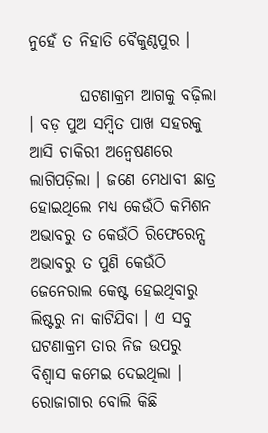ନୁହେଁ ତ ନିହାତି ବୈକୁଣ୍ଠପୁର ।

        ଘଟଣାକ୍ରମ ଆଗକୁ ବଢ଼ିଲା । ବଡ଼ ପୁଅ ସମ୍ବିତ ପାଖ ସହରକୁ ଆସି ଚାକିରୀ ଅନ୍ୱେଷଣରେ ଲାଗିପଡ଼ିଲା । ଜଣେ ମେଧାବୀ ଛାତ୍ର ହୋଇଥିଲେ ମଧ୍ୟ କେଉଁଠି କମିଶନ ଅଭାବରୁ ତ କେଉଁଠି ରିଫେରେନ୍ସ ଅଭାବରୁ ତ ପୁଣି କେଉଁଠି ଜେନେରାଲ କେଷ୍ଟ ହେଇଥିବାରୁ ଲିଷ୍ଟରୁ ନା କାଟିଯିବା । ଏ ସବୁ ଘଟଣାକ୍ରମ ତାର ନିଜ ଉପରୁ ବିଶ୍ୱାସ କମେଇ ଦେଇଥିଲା । ରୋଜାଗାର ବୋଲି କିଛି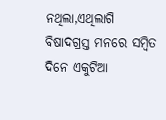ନଥିଲା,ଏଥିଲାଗି ବିଷାଦଗ୍ରସ୍ତ ମନରେ ସମ୍ବିତ ଦିନେ ଏକୁଟିଆ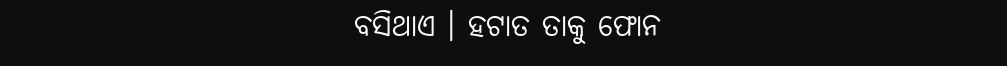ବସିଥାଏ । ହଟାତ ତାକୁ ଫୋନ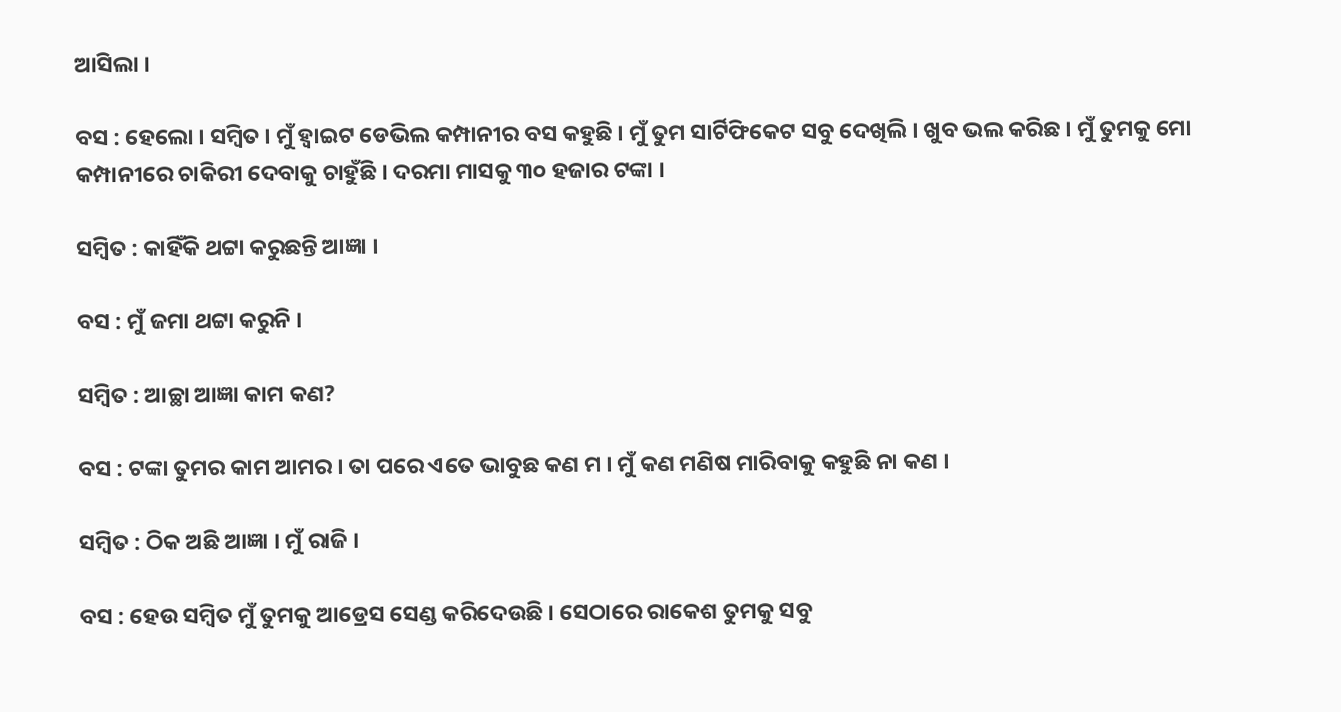ଆସିଲା ।

ବସ : ହେଲୋ । ସମ୍ବିତ । ମୁଁ ହ୍ଵାଇଟ ଡେଭିଲ କମ୍ପାନୀର ବସ କହୁଛି । ମୁଁ ତୁମ ସାର୍ଟିଫିକେଟ ସବୁ ଦେଖିଲି । ଖୁବ ଭଲ କରିଛ । ମୁଁ ତୁମକୁ ମୋ କମ୍ପାନୀରେ ଚାକିରୀ ଦେବାକୁ ଚାହୁଁଛି । ଦରମା ମାସକୁ ୩୦ ହଜାର ଟଙ୍କା ।

ସମ୍ବିତ : କାହିଁକି ଥଟ୍ଟା କରୁଛନ୍ତି ଆଜ୍ଞା ।

ବସ : ମୁଁ ଜମା ଥଟ୍ଟା କରୁନି ।

ସମ୍ବିତ : ଆଚ୍ଛା ଆଜ୍ଞା କାମ କଣ?

ବସ : ଟଙ୍କା ତୁମର କାମ ଆମର । ତା ପରେ ଏତେ ଭାବୁଛ କଣ ମ । ମୁଁ କଣ ମଣିଷ ମାରିବାକୁ କହୁଛି ନା କଣ ।

ସମ୍ବିତ : ଠିକ ଅଛି ଆଜ୍ଞା । ମୁଁ ରାଜି ।

ବସ : ହେଉ ସମ୍ବିତ ମୁଁ ତୁମକୁ ଆଡ୍ରେସ ସେଣ୍ଡ କରିଦେଉଛି । ସେଠାରେ ରାକେଶ ତୁମକୁ ସବୁ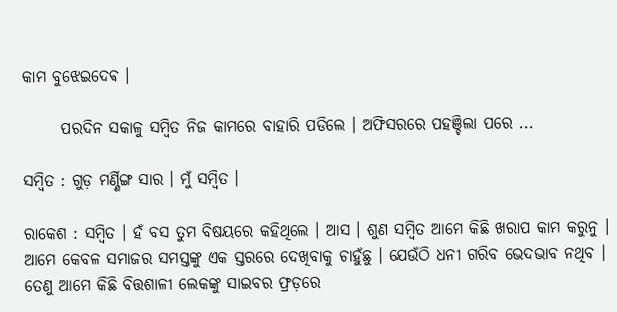କାମ ବୁଝେଇଦେଵ ।

      ପରଦିନ ସକାଳୁ ସମ୍ବିତ ନିଜ କାମରେ ବାହାରି ପଡିଲେ । ଅଫିସରରେ ପହଞ୍ଚିଲା ପରେ ...

ସମ୍ବିତ : ଗୁଡ଼ ମର୍ଣ୍ଣିଙ୍ଗ ସାର । ମୁଁ ସମ୍ବିତ ।

ରାକେଶ : ସମ୍ବିତ । ହଁ ବସ ତୁମ ବିଷୟରେ କହିଥିଲେ । ଆସ । ଶୁଣ ସମ୍ବିତ ଆମେ କିଛି ଖରାପ କାମ କରୁନୁ । ଆମେ କେବଳ ସମାଜର ସମସ୍ତଙ୍କୁ ଏକ ସ୍ତରରେ ଦେଖିବାକୁ ଚାହୁଁଛୁ । ଯେଉଁଠି ଧନୀ ଗରିବ ଭେଦଭାବ ନଥିବ । ତେଣୁ ଆମେ କିଛି ବିତ୍ତଶାଳୀ ଲେକଙ୍କୁ ସାଇବର ଫ୍ରଡ଼ରେ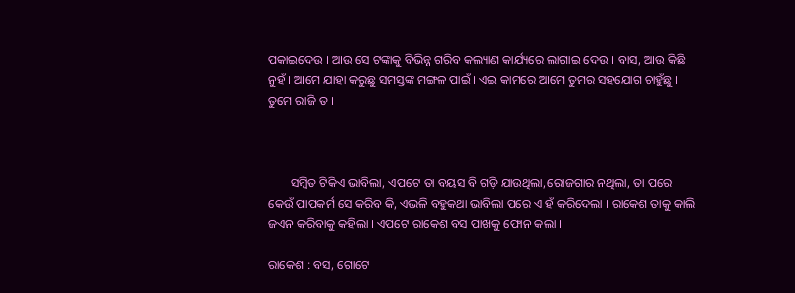ପକାଇଦେଉ । ଆଉ ସେ ଟଙ୍କାକୁ ବିଭିନ୍ନ ଗରିବ କଲ୍ୟାଣ କାର୍ଯ୍ୟରେ ଲାଗାଇ ଦେଉ । ବାସ, ଆଉ କିଛି ନୁହଁ । ଆମେ ଯାହା କରୁଛୁ ସମସ୍ତଙ୍କ ମଙ୍ଗଳ ପାଇଁ । ଏଇ କାମରେ ଆମେ ତୁମର ସହଯୋଗ ଚାହୁଁଛୁ । ତୁମେ ରାଜି ତ ।



       ସମ୍ବିତ ଟିକିଏ ଭାବିଲା, ଏପଟେ ତା ବୟସ ବି ଗଡ଼ି ଯାଉଥିଲା,ରୋଜଗାର ନଥିଲା, ତା ପରେ କେଉଁ ପାପକର୍ମ ସେ କରିବ କି, ଏଭଳି ବହୁକଥା ଭାବିଲା ପରେ ଏ ହଁ କରିଦେଲା । ରାକେଶ ତାକୁ କାଲି ଜଏନ କରିବାକୁ କହିଲା । ଏପଟେ ରାକେଶ ବସ ପାଖକୁ ଫୋନ କଲା ।

ରାକେଶ : ବସ, ଗୋଟେ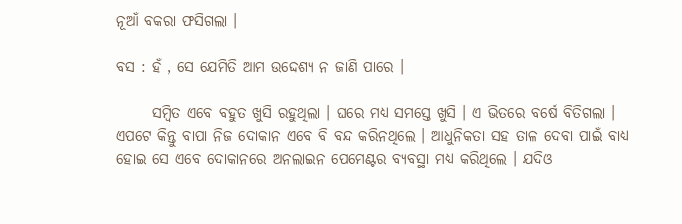ନୂଆଁ ବକରା ଫସିଗଲା ।

ବସ : ହଁ , ସେ ଯେମିତି ଆମ ଉଦ୍ଦେଶ୍ୟ ନ ଜାଣି ପାରେ ।

      ସମ୍ବିତ ଏବେ ବହୁତ ଖୁସି ରହୁଥିଲା । ଘରେ ମଧ୍ୟ ସମସ୍ତେ ଖୁସି । ଏ ଭିତରେ ବର୍ଷେ ବିତିଗଲା । ଏପଟେ କିନ୍ତୁ ବାପା ନିଜ ଦୋକାନ ଏବେ ବି ବନ୍ଦ କରିନଥିଲେ । ଆଧୁନିକତା ସହ ତାଳ ଦେବା ପାଇଁ ବାଧ୍ୟ ହୋଇ ସେ ଏବେ ଦୋକାନରେ ଅନଲାଇନ ପେମେଣ୍ଟର ବ୍ୟବସ୍ଥା ମଧ୍ୟ କରିଥିଲେ । ଯଦିଓ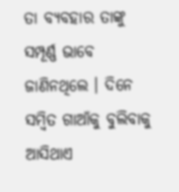ତା ବ୍ୟବହାର ତାଙ୍କୁ ସମ୍ପୂର୍ଣ୍ଣ ଭାବେ ଜାଣିନଥିଲେ । ଦିନେ ସମ୍ବିତ ଗାଆଁକୁ ବୁଲିବାକୁ ଆସିଥାଏ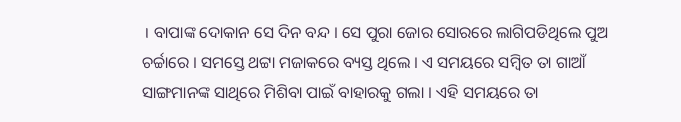। ବାପାଙ୍କ ଦୋକାନ ସେ ଦିନ ବନ୍ଦ । ସେ ପୁରା ଜୋର ସୋରରେ ଲାଗିପଡିଥିଲେ ପୁଅ ଚର୍ଚ୍ଚାରେ । ସମସ୍ତେ ଥଟ୍ଟା ମଜାକରେ ବ୍ୟସ୍ତ ଥିଲେ । ଏ ସମୟରେ ସମ୍ବିତ ତା ଗାଆଁ ସାଙ୍ଗମାନଙ୍କ ସାଥିରେ ମିଶିବା ପାଇଁ ବାହାରକୁ ଗଲା । ଏହି ସମୟରେ ତା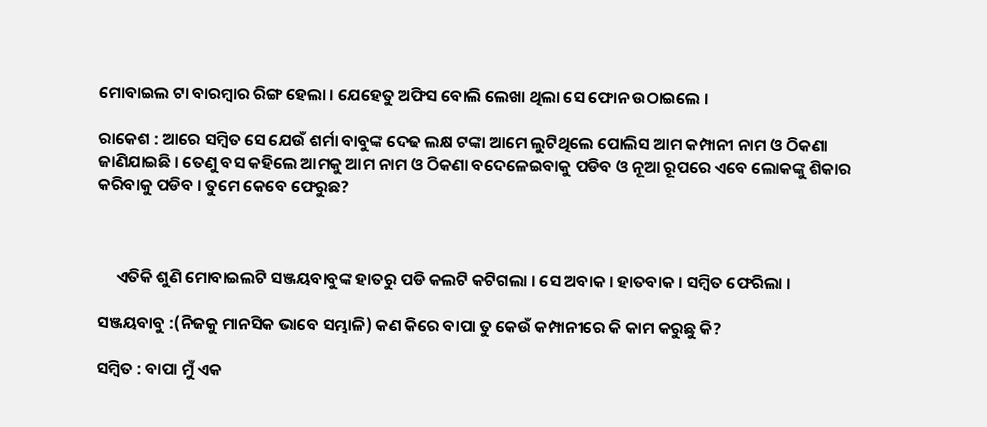ମୋବାଇଲ ଟା ବାରମ୍ବାର ରିଙ୍ଗ ହେଲା । ଯେହେତୁ ଅଫିସ ବୋଲି ଲେଖା ଥିଲା ସେ ଫୋନ ଉଠାଇଲେ ।

ରାକେଶ : ଆରେ ସମ୍ବିତ ସେ ଯେଉଁ ଶର୍ମା ବାବୁଙ୍କ ଦେଢ ଲକ୍ଷ ଟଙ୍କା ଆମେ ଲୁଟିଥିଲେ ପୋଲିସ ଆମ କମ୍ପାନୀ ନାମ ଓ ଠିକଣା ଜାଣିଯାଇଛି । ତେଣୁ ବସ କହିଲେ ଆମକୁ ଆମ ନାମ ଓ ଠିକଣା ବଦେଳେଇବାକୁ ପଡିବ ଓ ନୂଆ ରୂପରେ ଏବେ ଲୋକଙ୍କୁ ଶିକାର କରିବାକୁ ପଡିବ । ତୁମେ କେବେ ଫେରୁଛ?



     ଏତିକି ଶୁଣି ମୋବାଇଲଟି ସଞ୍ଜୟବାବୁଙ୍କ ହାତରୁ ପଡି କଲଟି କଟିଗଲା । ସେ ଅବାକ । ହାତବାକ । ସମ୍ବିତ ଫେରିଲା ।

ସଞ୍ଜୟବାବୁ :(ନିଜକୁ ମାନସିକ ଭାବେ ସମ୍ଭାଳି) କଣ କିରେ ବାପା ତୁ କେଉଁ କମ୍ପାନୀରେ କି କାମ କରୁଛୁ କି?

ସମ୍ବିତ : ବାପା ମୁଁ ଏକ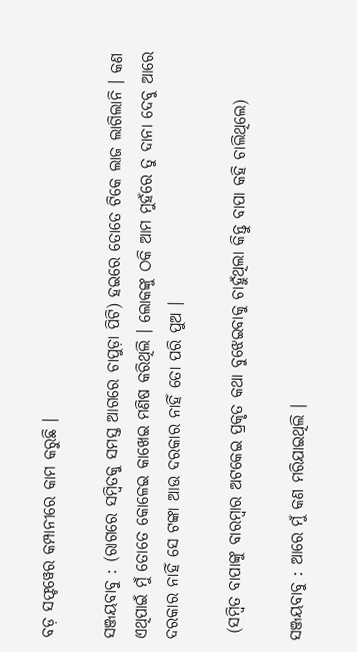ବଡ଼ ସଫ୍ଟୱେର କମ୍ପାନୀରେ କାମ କରୁଛି ।

ସଞ୍ଜୟବାବୁ : (ରାଗରେ ସମ୍ବିତକୁ ସମସ୍ତ ଆଗରେ ଚାପୁଡ଼ା ପିଟି) ହଇରେ ତୋତେ ଟିକେ ଲାଜ ଲାଗିଲାନି । କଣ ଏଥିପାଇଁ ମୁଁ ତୋତେ କୋଳେଇ କାଖେଇ ମଣିଷ କରିଥିଲି । ଲୋକଙ୍କୁ ଠକି ଆମ ମୁହଁରେ ତୁ ଦାନା ଦେବୁ ଆରେ ଦରକାର ନାହିଁ ସେ ଟଙ୍କା ଆଉ ଦରକାର ନାହିଁ ତୋ ପରି ପୁଅ ।

 (ସମ୍ବିତ ବାପାଙ୍କୁ ବାରମ୍ବାର ଅଟକେଇ ପ୍ରକୃତ କଥା ବୁଝେଇବାକୁ ଚାହୁଁଥିଲା କିନ୍ତୁ ବାପା କହି ଚାଲିଥିଲେ)

ସଞ୍ଜୟବାବୁ : ଆରେ ମୁଁ କଣ ମରିଯାଇଥିଲି ।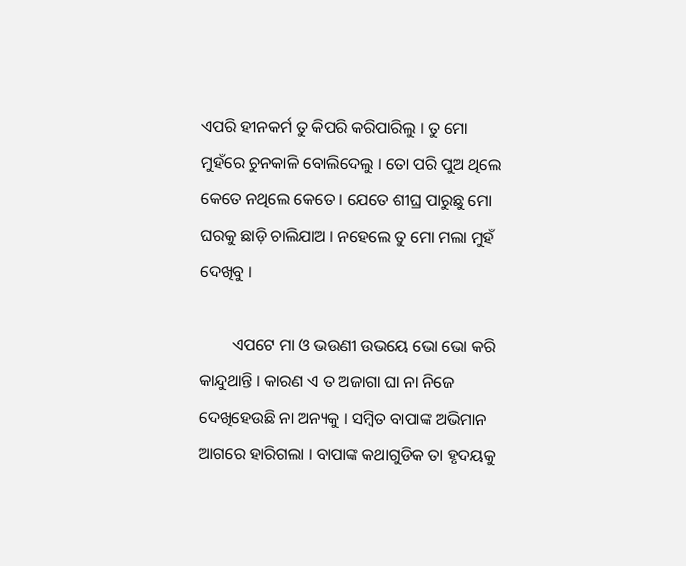ଏପରି ହୀନକର୍ମ ତୁ କିପରି କରିପାରିଲୁ । ତୁ ମୋ ମୁହଁରେ ଚୁନକାଳି ବୋଲିଦେଲୁ । ତୋ ପରି ପୁଅ ଥିଲେ କେତେ ନଥିଲେ କେତେ । ଯେତେ ଶୀଘ୍ର ପାରୁଛୁ ମୋ ଘରକୁ ଛାଡ଼ି ଚାଲିଯାଅ । ନହେଲେ ତୁ ମୋ ମଲା ମୁହଁ ଦେଖିବୁ ।

        ଏପଟେ ମା ଓ ଭଉଣୀ ଉଭୟେ ଭୋ ଭୋ କରି କାନ୍ଦୁଥାନ୍ତି । କାରଣ ଏ ତ ଅଜାଗା ଘା ନା ନିଜେ ଦେଖିହେଉଛି ନା ଅନ୍ୟକୁ । ସମ୍ବିତ ବାପାଙ୍କ ଅଭିମାନ ଆଗରେ ହାରିଗଲା । ବାପାଙ୍କ କଥାଗୁଡିକ ତା ହୃଦୟକୁ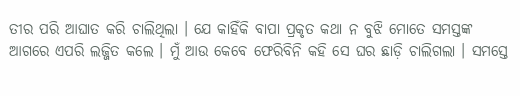ତୀର ପରି ଆଘାତ କରି ଚାଲିଥିଲା । ଯେ କାହିଁକି ବାପା ପ୍ରକୃତ କଥା ନ ବୁଝି ମୋତେ ସମସ୍ତଙ୍କ ଆଗରେ ଏପରି ଲଜ୍ଜିତ କଲେ । ମୁଁ ଆଉ କେବେ ଫେରିବିନି କହି ସେ ଘର ଛାଡ଼ି ଚାଲିଗଲା । ସମସ୍ତେ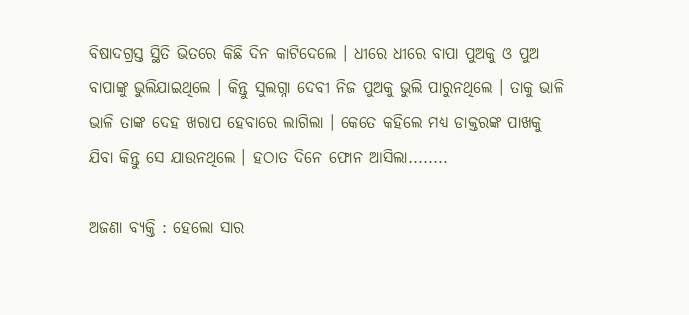ବିଷାଦଗ୍ରସ୍ତ ସ୍ଥିତି ଭିତରେ କିଛି ଦିନ କାଟିଦେଲେ । ଧୀରେ ଧୀରେ ବାପା ପୁଅକୁ ଓ ପୁଅ ବାପାଙ୍କୁ ଭୁଲିଯାଇଥିଲେ । କିନ୍ତୁ ସୁଲଗ୍ନା ଦେବୀ ନିଜ ପୁଅକୁ ଭୁଲି ପାରୁନଥିଲେ । ତାକୁ ଭାଳି ଭାଳି ତାଙ୍କ ଦେହ ଖରାପ ହେବାରେ ଲାଗିଲା । କେତେ କହିଲେ ମଧ୍ୟ ଡାକ୍ତରଙ୍କ ପାଖକୁ ଯିବା କିନ୍ତୁ ସେ ଯାଉନଥିଲେ । ହଠାତ ଦିନେ ଫୋନ ଆସିଲା........

ଅଜଣା ବ୍ୟକ୍ତି : ହେଲୋ ସାର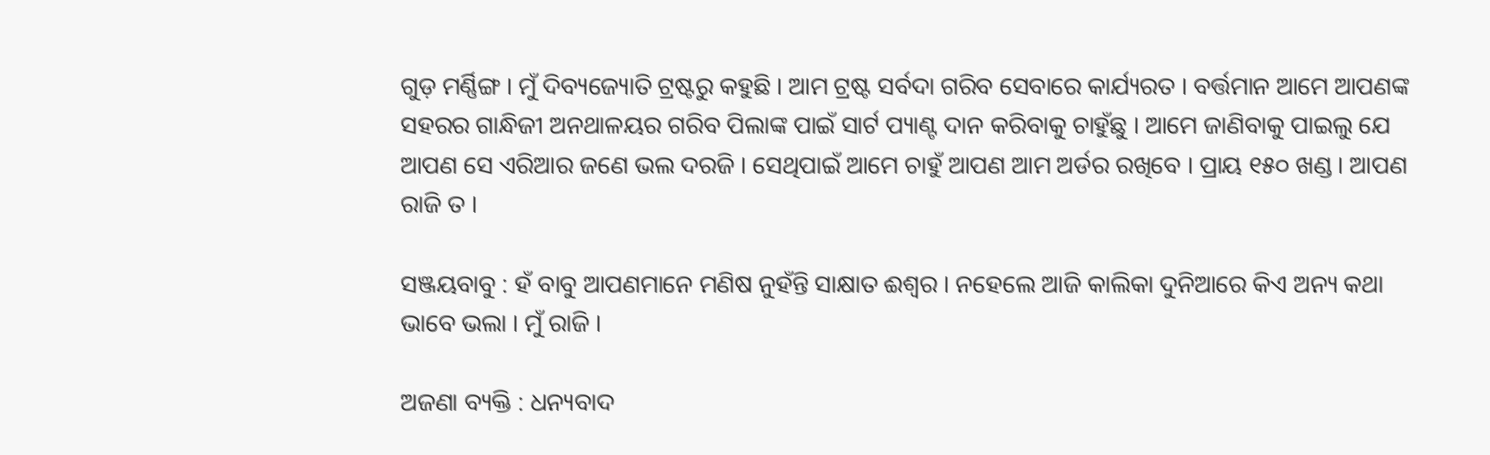ଗୁଡ଼ ମର୍ଣ୍ଣିଙ୍ଗ । ମୁଁ ଦିବ୍ୟଜ୍ୟୋତି ଟ୍ରଷ୍ଟରୁ କହୁଛି । ଆମ ଟ୍ରଷ୍ଟ ସର୍ବଦା ଗରିବ ସେବାରେ କାର୍ଯ୍ୟରତ । ବର୍ତ୍ତମାନ ଆମେ ଆପଣଙ୍କ ସହରର ଗାନ୍ଧିଜୀ ଅନଥାଳୟର ଗରିବ ପିଲାଙ୍କ ପାଇଁ ସାର୍ଟ ପ୍ୟାଣ୍ଟ ଦାନ କରିବାକୁ ଚାହୁଁଛୁ । ଆମେ ଜାଣିବାକୁ ପାଇଲୁ ଯେ ଆପଣ ସେ ଏରିଆର ଜଣେ ଭଲ ଦରଜି । ସେଥିପାଇଁ ଆମେ ଚାହୁଁ ଆପଣ ଆମ ଅର୍ଡର ରଖିବେ । ପ୍ରାୟ ୧୫୦ ଖଣ୍ଡ । ଆପଣ ରାଜି ତ ।

ସଞ୍ଜୟବାବୁ : ହଁ ବାବୁ ଆପଣମାନେ ମଣିଷ ନୁହଁନ୍ତି ସାକ୍ଷାତ ଈଶ୍ୱର । ନହେଲେ ଆଜି କାଲିକା ଦୁନିଆରେ କିଏ ଅନ୍ୟ କଥା ଭାବେ ଭଲା । ମୁଁ ରାଜି ।

ଅଜଣା ବ୍ୟକ୍ତି : ଧନ୍ୟବାଦ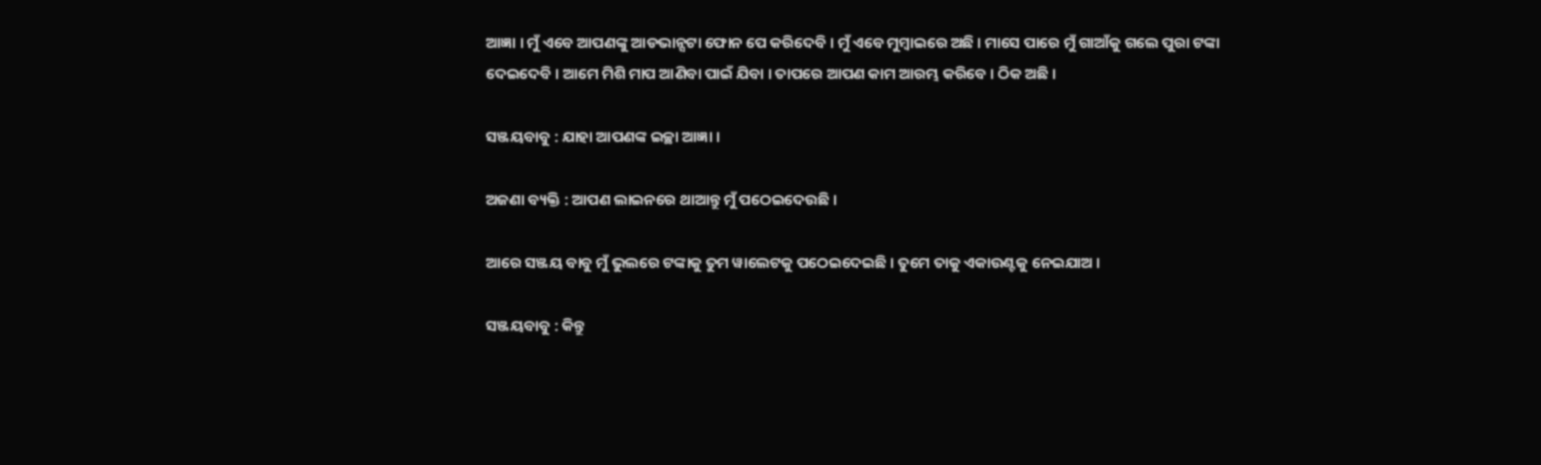ଆଜ୍ଞା । ମୁଁ ଏବେ ଆପଣଙ୍କୁ ଆଡଭାନ୍ସଟା ଫୋନ ପେ କରିଦେବି । ମୁଁ ଏବେ ମୁମ୍ବାଇରେ ଅଛି । ମାସେ ପାରେ ମୁଁ ଗାଆଁକୁ ଗଲେ ପୁରା ଟଙ୍କା ଦେଇଦେବି । ଆମେ ମିଶି ମାପ ଆଣିବା ପାଇଁ ଯିବା । ତାପରେ ଆପଣ କାମ ଆରମ୍ଭ କରିବେ । ଠିକ ଅଛି ।

ସଞ୍ଜୟବାବୁ : ଯାହା ଆପଣଙ୍କ ଇଚ୍ଛା ଆଜ୍ଞା ।

ଅଜଣା ବ୍ୟକ୍ତି : ଆପଣ ଲାଇନରେ ଥାଆନ୍ତୁ ମୁଁ ପଠେଇଦେଉଛି ।

ଆରେ ସଞ୍ଜୟ ବାବୁ ମୁଁ ଭୁଲରେ ଟଙ୍କାକୁ ତୁମ ୱାଲେଟକୁ ପଠେଇଦେଇଛି । ତୁମେ ତାକୁ ଏକାଉଣ୍ଟକୁ ନେଇଯାଅ ।

ସଞ୍ଜୟବାବୁ : କିନ୍ତୁ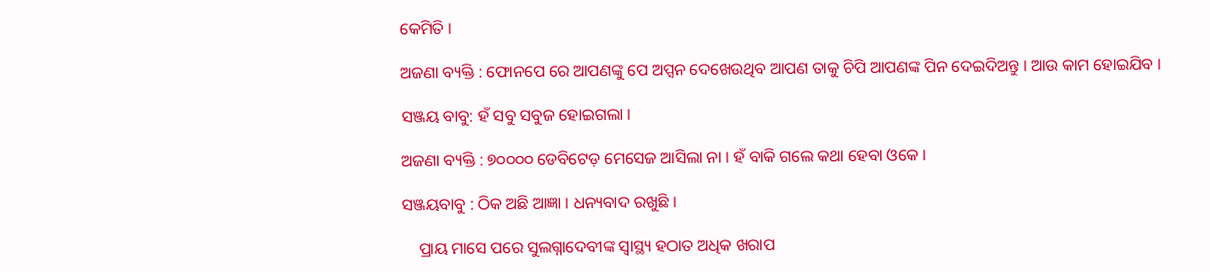କେମିତି ।

ଅଜଣା ବ୍ୟକ୍ତି : ଫୋନପେ ରେ ଆପଣଙ୍କୁ ପେ ଅପ୍ସନ ଦେଖେଉଥିବ ଆପଣ ତାକୁ ଚିପି ଆପଣଙ୍କ ପିନ ଦେଇଦିଅନ୍ତୁ । ଆଉ କାମ ହୋଇଯିବ ।

ସଞ୍ଜୟ ବାବୁ: ହଁ ସବୁ ସବୁଜ ହୋଇଗଲା ।

ଅଜଣା ବ୍ୟକ୍ତି : ୭୦୦୦୦ ଡେବିଟେଡ଼ ମେସେଜ ଆସିଲା ନା । ହଁ ବାକି ଗଲେ କଥା ହେବା ଓକେ ।

ସଞ୍ଜୟବାବୁ : ଠିକ ଅଛି ଆଜ୍ଞା । ଧନ୍ୟବାଦ ରଖୁଛି ।

    ପ୍ରାୟ ମାସେ ପରେ ସୁଲଗ୍ନାଦେବୀଙ୍କ ସ୍ୱାସ୍ଥ୍ୟ ହଠାତ ଅଧିକ ଖରାପ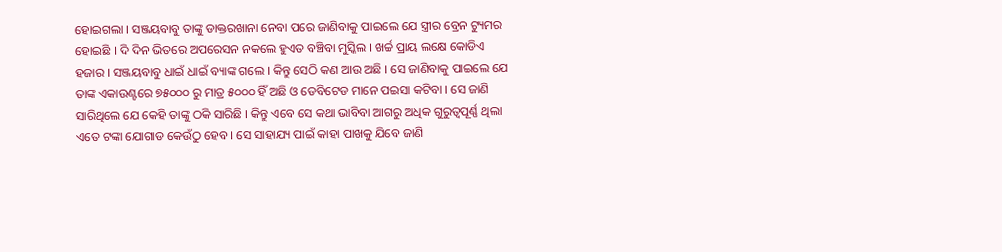ହୋଇଗଲା । ସଞ୍ଜୟବାବୁ ତାଙ୍କୁ ଡାକ୍ତରଖାନା ନେବା ପରେ ଜାଣିବାକୁ ପାଇଲେ ଯେ ସ୍ତ୍ରୀର ବ୍ରେନ ଟ୍ୟୁମର ହୋଇଛି । ଦି ଦିନ ଭିତରେ ଅପରେସନ ନକଲେ ହୁଏତ ବଞ୍ଚିବା ମୁସ୍କିଲ । ଖର୍ଚ୍ଚ ପ୍ରାୟ ଲକ୍ଷେ କୋଡିଏ ହଜାର । ସଞ୍ଜୟବାବୁ ଧାଇଁ ଧାଇଁ ବ୍ୟାଙ୍କ ଗଲେ । କିନ୍ତୁ ସେଠି କଣ ଆଉ ଅଛି । ସେ ଜାଣିବାକୁ ପାଇଲେ ଯେ ତାଙ୍କ ଏକାଉଣ୍ଟରେ ୭୫୦୦୦ ରୁ ମାତ୍ର ୫୦୦୦ ହିଁ ଅଛି ଓ ଡେବିଟେଡ ମାନେ ପଇସା କଟିବା । ସେ ଜାଣି ସାରିଥିଲେ ଯେ କେହି ତାଙ୍କୁ ଠକି ସାରିଛି । କିନ୍ତୁ ଏବେ ସେ କଥା ଭାବିବା ଆଗରୁ ଅଧିକ ଗୁରୁତ୍ୱପୂର୍ଣ୍ଣ ଥିଲା ଏତେ ଟଙ୍କା ଯୋଗାଡ କେଉଁଠୁ ହେବ । ସେ ସାହାଯ୍ୟ ପାଇଁ କାହା ପାଖକୁ ଯିବେ ଜାଣି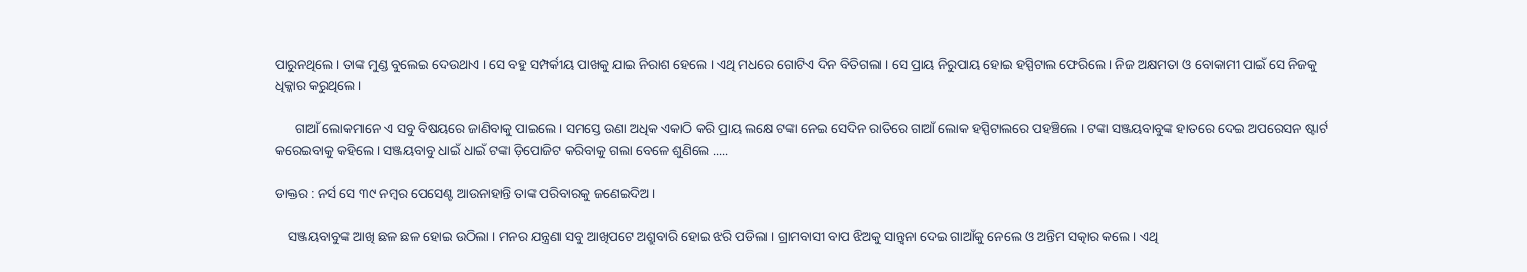ପାରୁନଥିଲେ । ତାଙ୍କ ମୁଣ୍ଡ ବୁଲେଇ ଦେଉଥାଏ । ସେ ବହୁ ସମ୍ପର୍କୀୟ ପାଖକୁ ଯାଇ ନିରାଶ ହେଲେ । ଏଥି ମଧରେ ଗୋଟିଏ ଦିନ ବିତିଗଲା । ସେ ପ୍ରାୟ ନିରୁପାୟ ହୋଇ ହସ୍ପିଟାଲ ଫେରିଲେ । ନିଜ ଅକ୍ଷମତା ଓ ବୋକାମୀ ପାଇଁ ସେ ନିଜକୁ ଧିକ୍କାର କରୁଥିଲେ ।

      ଗାଆଁ ଲୋକମାନେ ଏ ସବୁ ବିଷୟରେ ଜାଣିବାକୁ ପାଇଲେ । ସମସ୍ତେ ଉଣା ଅଧିକ ଏକାଠି କରି ପ୍ରାୟ ଲକ୍ଷେ ଟଙ୍କା ନେଇ ସେଦିନ ରାତିରେ ଗାଆଁ ଲୋକ ହସ୍ପିଟାଲରେ ପହଞ୍ଚିଲେ । ଟଙ୍କା ସଞ୍ଜୟବାବୁଙ୍କ ହାତରେ ଦେଇ ଅପରେସନ ଷ୍ଟାର୍ଟ କରେଇବାକୁ କହିଲେ । ସଞ୍ଜୟବାବୁ ଧାଇଁ ଧାଇଁ ଟଙ୍କା ଡ଼ିପୋଜିଟ କରିବାକୁ ଗଲା ବେଳେ ଶୁଣିଲେ .....

ଡାକ୍ତର : ନର୍ସ ସେ ୩୯ ନମ୍ବର ପେସେଣ୍ଟ ଆଉନାହାନ୍ତି ତାଙ୍କ ପରିବାରକୁ ଜଣେଇଦିଅ ।

    ସଞ୍ଜୟବାବୁଙ୍କ ଆଖି ଛଳ ଛଳ ହୋଇ ଉଠିଲା । ମନର ଯନ୍ତ୍ରଣା ସବୁ ଆଖିପଟେ ଅଶ୍ରୁବାରି ହୋଇ ଝରି ପଡିଲା । ଗ୍ରାମବାସୀ ବାପ ଝିଅକୁ ସାନ୍ତ୍ୱନା ଦେଇ ଗାଆଁକୁ ନେଲେ ଓ ଅନ୍ତିମ ସତ୍କାର କଲେ । ଏଥି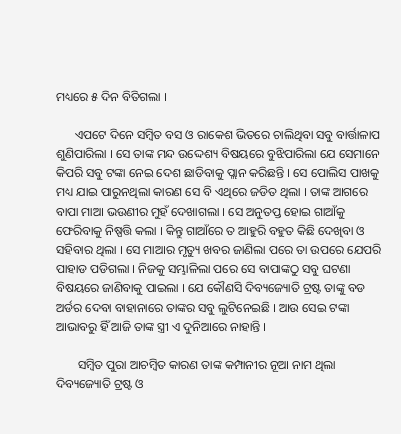ମଧ୍ୟରେ ୫ ଦିନ ବିତିଗଲା ।

      ଏପଟେ ଦିନେ ସମ୍ବିତ ବସ ଓ ରାକେଶ ଭିତରେ ଚାଲିଥିବା ସବୁ ବାର୍ତ୍ତାଳାପ ଶୁଣିପାରିଲା । ସେ ତାଙ୍କ ମନ୍ଦ ଉଦ୍ଦେଶ୍ୟ ବିଷୟରେ ବୁଝିପାରିଲା ଯେ ସେମାନେ କିପରି ସବୁ ଟଙ୍କା ନେଇ ଦେଶ ଛାଡିବାକୁ ପ୍ଲାନ କରିଛନ୍ତି । ସେ ପୋଲିସ ପାଖକୁ ମଧ୍ୟ ଯାଇ ପାରୁନଥିଲା କାରଣ ସେ ବି ଏଥିରେ ଜଡିତ ଥିଲା । ତାଙ୍କ ଆଗରେ ବାପା ମାଆ ଭଉଣୀର ମୁହଁ ଦେଖାଗଲା । ସେ ଅନୁତପ୍ତ ହୋଇ ଗାଆଁକୁ ଫେରିବାକୁ ନିଷ୍ପତ୍ତି କଲା । କିନ୍ତୁ ଗାଆଁରେ ତ ଆହୁରି ବହୁତ କିଛି ଦେଖିବା ଓ ସହିବାର ଥିଲା । ସେ ମାଆର ମୃତ୍ୟୁ ଖବର ଜାଣିଲା ପରେ ତା ଉପରେ ଯେପରି ପାହାଡ ପଡିଗଲା । ନିଜକୁ ସମ୍ଭାଳିଲା ପରେ ସେ ବାପାଙ୍କଠୁ ସବୁ ଘଟଣା ବିଷୟରେ ଜାଣିବାକୁ ପାଇଲା । ଯେ କୌଣସି ଦିବ୍ୟଜ୍ୟୋତି ଟ୍ରଷ୍ଟ ତାଙ୍କୁ ବଡ ଅର୍ଡର ଦେବା ବାହାନାରେ ତାଙ୍କର ସବୁ ଲୁଟିନେଇଛି । ଆଉ ସେଇ ଟଙ୍କା ଆଭାବରୁ ହିଁ ଆଜି ତାଙ୍କ ସ୍ତ୍ରୀ ଏ ଦୁନିଆରେ ନାହାନ୍ତି ।

       ସମ୍ବିତ ପୁରା ଆଚମ୍ବିତ କାରଣ ତାଙ୍କ କମ୍ପାନୀର ନୂଆ ନାମ ଥିଲା ଦିବ୍ୟଜ୍ୟୋତି ଟ୍ରଷ୍ଟ ଓ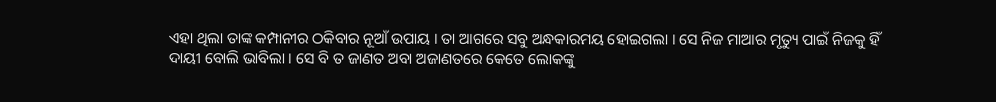ଏହା ଥିଲା ତାଙ୍କ କମ୍ପାନୀର ଠକିବାର ନୂଆଁ ଉପାୟ । ତା ଆଗରେ ସବୁ ଅନ୍ଧକାରମୟ ହୋଇଗଲା । ସେ ନିଜ ମାଆର ମୃତ୍ୟୁ ପାଇଁ ନିଜକୁ ହିଁ ଦାୟୀ ବୋଲି ଭାବିଲା । ସେ ବି ତ ଜାଣତ ଅବା ଅଜାଣତରେ କେତେ ଲୋକଙ୍କୁ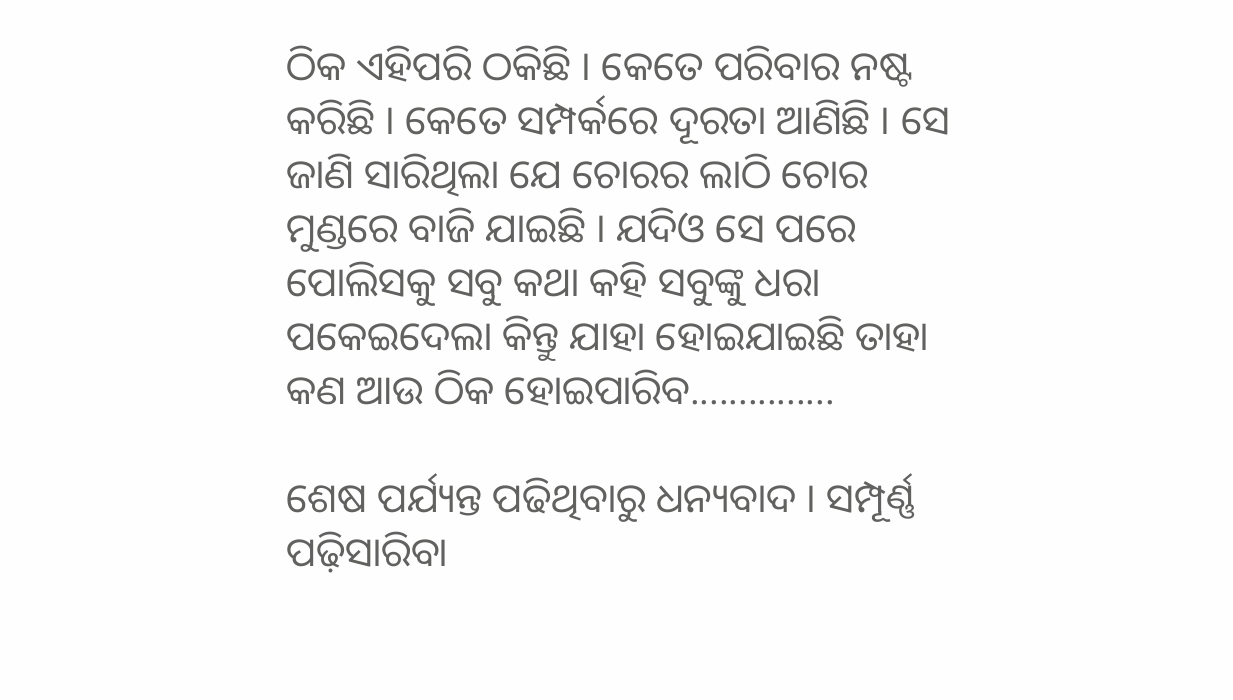ଠିକ ଏହିପରି ଠକିଛି । କେତେ ପରିବାର ନଷ୍ଟ କରିଛି । କେତେ ସମ୍ପର୍କରେ ଦୂରତା ଆଣିଛି । ସେ ଜାଣି ସାରିଥିଲା ଯେ ଚୋରର ଲାଠି ଚୋର ମୁଣ୍ଡରେ ବାଜି ଯାଇଛି । ଯଦିଓ ସେ ପରେ ପୋଲିସକୁ ସବୁ କଥା କହି ସବୁଙ୍କୁ ଧରା ପକେଇଦେଲା କିନ୍ତୁ ଯାହା ହୋଇଯାଇଛି ତାହା କଣ ଆଉ ଠିକ ହୋଇପାରିବ...............

ଶେଷ ପର୍ଯ୍ୟନ୍ତ ପଢିଥିବାରୁ ଧନ୍ୟବାଦ । ସମ୍ପୂର୍ଣ୍ଣ ପଢ଼ିସାରିବା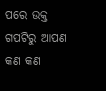ପରେ ଉକ୍ତ ଗପଟିରୁ ଆପଣ କଣ କଣ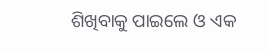ଶିଖିବାକୁ ପାଇଲେ ଓ ଏକ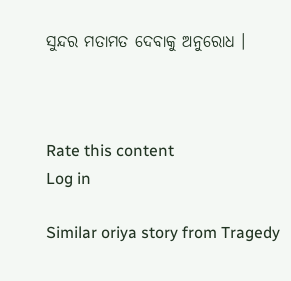ସୁନ୍ଦର ମତାମତ ଦେବାକୁ ଅନୁରୋଧ ।



Rate this content
Log in

Similar oriya story from Tragedy